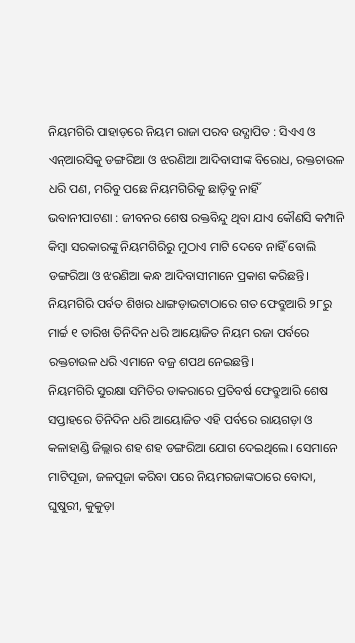ନିୟମଗିରି ପାହାଡ଼ରେ ନିୟମ ରାଜା ପରବ ଉଦ୍ଯାପିତ : ସିଏଏ ଓ ଏନ୍ଆରସିକୁ ଡଙ୍ଗରିଆ ଓ ଝରଣିଆ ଆଦିବାସୀଙ୍କ ବିରୋଧ, ରକ୍ତଚାଉଳ ଧରି ପଣ, ମରିବୁ ପଛେ ନିୟମଗିରିକୁ ଛାଡ଼ିବୁ ନାହିଁ
ଭବାନୀପାଟଣା : ଜୀବନର ଶେଷ ରକ୍ତବିନ୍ଦୁ ଥିବା ଯାଏ କୌଣସି କମ୍ପାନି କିମ୍ବା ସରକାରଙ୍କୁ ନିୟମଗିରିରୁ ମୁଠାଏ ମାଟି ଦେବେ ନାହିଁ ବୋଲି ଡଙ୍ଗରିଆ ଓ ଝରଣିଆ କନ୍ଧ ଆଦିବାସୀମାନେ ପ୍ରକାଶ କରିଛନ୍ତି। ନିୟମଗିରି ପର୍ବତ ଶିଖର ଧାଙ୍ଗଡ଼ାଭଟାଠାରେ ଗତ ଫେବ୍ରୁଆରି ୨୮ରୁ ମାର୍ଚ୍ଚ ୧ ତାରିଖ ତିନିଦିନ ଧରି ଆୟୋଜିତ ନିୟମ ରଜା ପର୍ବରେ ରକ୍ତଚାଉଳ ଧରି ଏମାନେ ବଜ୍ର ଶପଥ ନେଇଛନ୍ତି।
ନିୟମଗିରି ସୁରକ୍ଷା ସମିତିର ଡାକରାରେ ପ୍ରତିବର୍ଷ ଫେବ୍ରୁଆରି ଶେଷ ସପ୍ତାହରେ ତିନିଦିନ ଧରି ଆୟୋଜିତ ଏହି ପର୍ବରେ ରାୟଗଡ଼ା ଓ କଳାହାଣ୍ଡି ଜିଲ୍ଲାର ଶହ ଶହ ଡଙ୍ଗରିଆ ଯୋଗ ଦେଇଥିଲେ। ସେମାନେ ମାଟିପୂଜା, ଜଳପୂଜା କରିବା ପରେ ନିୟମରଜାଙ୍କଠାରେ ବୋଦା, ଘୁଷୁରୀ, କୁକୁଡ଼ା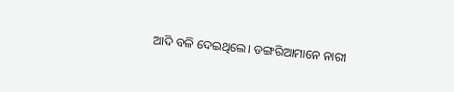ଆଦି ବଳି ଦେଇଥିଲେ। ଡଙ୍ଗରିଆମାନେ ନାରୀ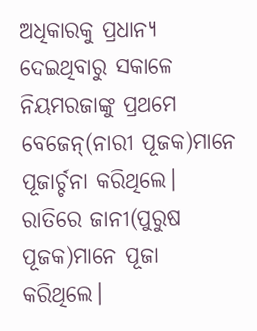ଅଧିକାରକୁ ପ୍ରଧାନ୍ୟ ଦେଇଥିବାରୁ ସକାଳେ ନିୟମରଜାଙ୍କୁ ପ୍ରଥମେ ବେଜେନ୍(ନାରୀ ପୂଜକ)ମାନେ ପୂଜାର୍ଚ୍ଚନା କରିଥିଲେ। ରାତିରେ ଜାନୀ(ପୁରୁଷ ପୂଜକ)ମାନେ ପୂଜା କରିଥିଲେ।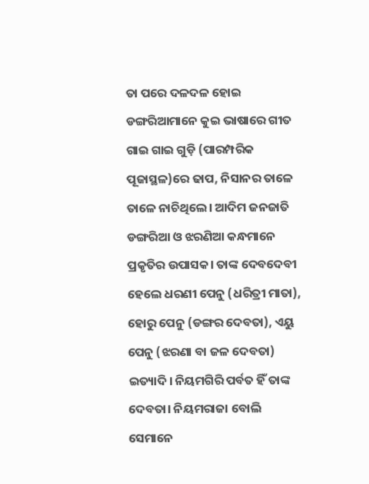ତା ପରେ ଦଳଦଳ ହୋଇ ଡଙ୍ଗରିଆମାନେ କୁଇ ଭାଷାରେ ଗୀତ ଗାଇ ଗାଇ ଗୁଡ଼ି (ପାରମ୍ପରିକ ପୂଜାସ୍ଥଳ)ରେ ଢାପ, ନିସାନର ତାଳେ ତାଳେ ନାଚିଥିଲେ। ଆଦିମ ଜନଜାତି ଡଙ୍ଗରିଆ ଓ ଝରଣିଆ କନ୍ଧମାନେ ପ୍ରକୃତିର ଉପାସକ। ତାଙ୍କ ଦେବଦେବୀ ହେଲେ ଧରଣୀ ପେନୁ (ଧରିତ୍ରୀ ମାତା), ହୋରୁ ପେନୁ (ଡଙ୍ଗର ଦେବତା), ଏୟୁ ପେନୁ (ଝରଣା ବା ଜଳ ଦେବତା) ଇତ୍ୟାଦି। ନିୟମଗିରି ପର୍ବତ ହିଁ ତାଙ୍କ ଦେବତା। ନିୟମରାଜା ବୋଲି ସେମାନେ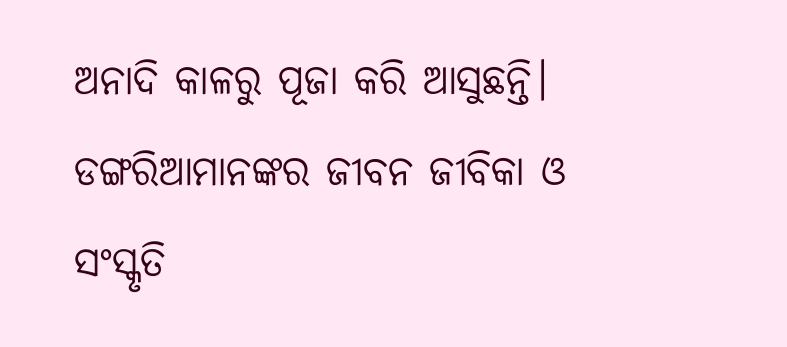ଅନାଦି କାଳରୁ ପୂଜା କରି ଆସୁଛନ୍ତି। ଡଙ୍ଗରିଆମାନଙ୍କର ଜୀବନ ଜୀବିକା ଓ ସଂସ୍କୃତି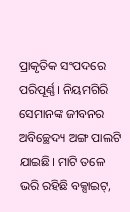ପ୍ରାକୃତିକ ସଂପଦରେ ପରିପୂର୍ଣ୍ଣ। ନିୟମଗିରି ସେମାନଙ୍କ ଜୀବନର ଅବିଚ୍ଛେଦ୍ୟ ଅଙ୍ଗ ପାଲଟି ଯାଇଛି। ମାଟି ତଳେ ଭରି ରହିଛି ବକ୍ସାଇଟ୍,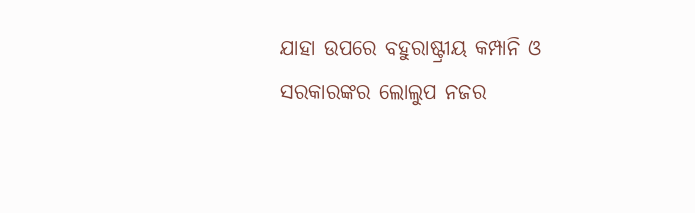ଯାହା ଉପରେ ବହୁରାଷ୍ଟ୍ରୀୟ କମ୍ପାନି ଓ ସରକାରଙ୍କର ଲୋଲୁପ ନଜର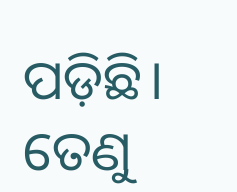ପଡ଼ିଛି। ତେଣୁ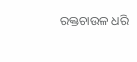ରକ୍ତଚାଉଳ ଧରି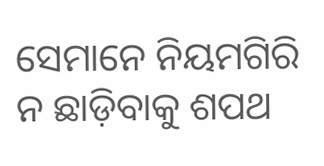ସେମାନେ ନିୟମଗିରି ନ ଛାଡ଼ିବାକୁ ଶପଥ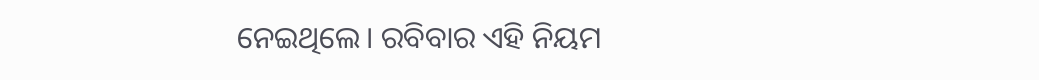ନେଇଥିଲେ। ରବିବାର ଏହି ନିୟମ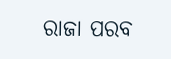ରାଜା ପରବ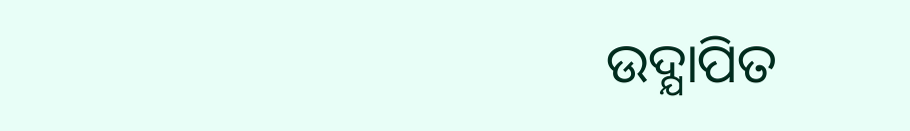ଉଦ୍ଯାପିତ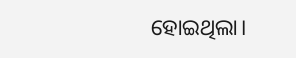ହୋଇଥିଲା।